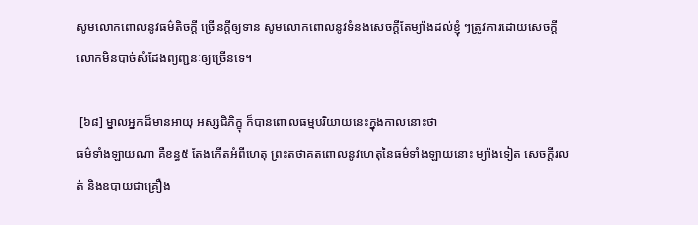សូមលោកពោលនូវធម៌តិចក្តី ច្រើនក្តីឲ្យទាន សូមលោកពោលនូវទំនងសេចក្តីតែម្យ៉ាងដល់ខ្ញុំ ៗត្រូវការដោយសេចក្តី លោកមិនបាច់សំដែងព្យញ្ជនៈឲ្យច្រើនទេ។

 [៦៨] ម្នាលអ្នកដ៏មានអាយុ អស្សជិភិក្ខុ ក៏បានពោលធម្មបរិយាយនេះក្នុងកាលនោះថា
ធម៌ទាំងឡាយណា គឺខន្ធ៥ តែងកើតអំពីហេតុ ព្រះតថាគតពោលនូវហេតុនៃធម៌ទាំងឡាយនោះ ម្យ៉ាងទៀត សេចក្តីរលត់ និងឧបាយជាគ្រឿង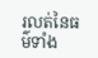រលត់នៃធម៌ទាំង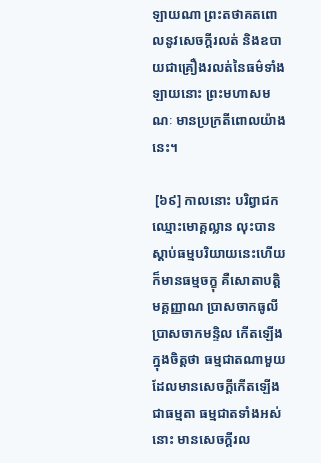ឡាយណា ព្រះតថាគតពោលនូវសេចក្តីរលត់ និងឧបាយជាគ្រឿងរលត់នៃធម៌ទាំងឡាយនោះ ព្រះមហាសមណៈ មានប្រក្រតីពោលយ៉ាងនេះ។

 [៦៩] កាលនោះ បរិព្វាជកឈ្មោះមោគ្គល្លាន លុះបានស្តាប់ធម្មបរិយាយនេះហើយ ក៏មានធម្មចក្ខុ គឺសោតាបត្តិមគ្គញ្ញាណ ប្រាសចាកធូលី ប្រាសចាកមន្ទិល កើតឡើងក្នុងចិត្តថា ធម្មជាតណាមួយដែលមានសេចក្តីកើតឡើងជាធម្មតា ធម្មជាតទាំងអស់នោះ មានសេចក្តីរល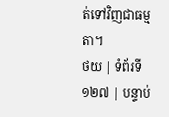ត់ទៅវិញជាធម្មតា។
ថយ | ទំព័រទី ១២៧ | បន្ទាប់